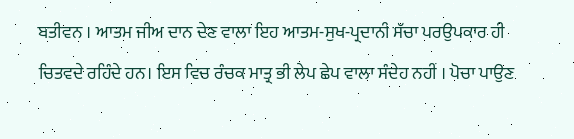ਬਤੀਵਨ । ਆਤਮ ਜੀਅ ਦਾਨ ਦੇਣ ਵਾਲਾ ਇਹ ਆਤਮ-ਸੁਖ-ਪ੍ਰਦਾਨੀ ਸੱਚਾ ਪਰਉਪਕਾਰ ਹੀ ਚਿਤਵਦੇ ਰਹਿੰਦੇ ਹਨ। ਇਸ ਵਿਚ ਰੰਚਕ ਮਾਤ੍ਰ ਭੀ ਲੇਪ ਛੇਪ ਵਾਲਾ ਸੰਦੇਹ ਨਹੀਂ । ਪੋਚਾ ਪਾਉਣ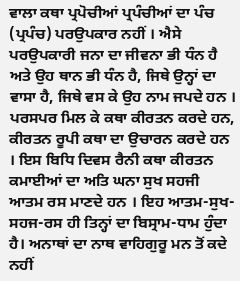ਵਾਲਾ ਕਥਾ ਪ੍ਰਪੋਚੀਆਂ ਪ੍ਰਪੰਚੀਆਂ ਦਾ ਪੰਚ (ਪ੍ਰਪੰਚ) ਪਰਉਪਕਾਰ ਨਹੀਂ । ਐਸੇ ਪਰਉਪਕਾਰੀ ਜਨਾ ਦਾ ਜੀਵਨਾ ਭੀ ਧੰਨ ਹੈ ਅਤੇ ਉਹ ਥਾਨ ਭੀ ਧੰਨ ਹੈ, ਜਿਥੇ ਉਨ੍ਹਾਂ ਦਾ ਵਾਸਾ ਹੈ, ਜਿਥੇ ਵਸ ਕੇ ਉਹ ਨਾਮ ਜਪਦੇ ਹਨ । ਪਰਸਪਰ ਮਿਲ ਕੇ ਕਥਾ ਕੀਰਤਨ ਕਰਦੇ ਹਨ, ਕੀਰਤਨ ਰੂਪੀ ਕਥਾ ਦਾ ਉਚਾਰਨ ਕਰਦੇ ਹਨ । ਇਸ ਬਿਧਿ ਦਿਵਸ ਰੈਨੀ ਕਥਾ ਕੀਰਤਨ ਕਮਾਈਆਂ ਦਾ ਅਤਿ ਘਨਾ ਸੁਖ ਸਹਜੀ ਆਤਮ ਰਸ ਮਾਣਦੇ ਹਨ । ਇਹ ਆਤਮ-ਸੁਖ-ਸਹਜ-ਰਸ ਹੀ ਤਿਨ੍ਹਾਂ ਦਾ ਬਿਸ੍ਰਾਮ-ਧਾਮ ਹੁੰਦਾ ਹੈ। ਅਨਾਥਾਂ ਦਾ ਨਾਥ ਵਾਹਿਗੁਰੂ ਮਨ ਤੋਂ ਕਦੇ ਨਹੀਂ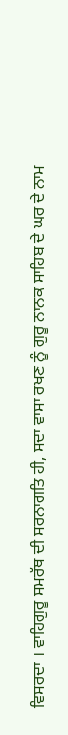ਵਿਸਰਦਾ । ਵਾਹਿਗੁਰੂ ਸਮਰੱਥ ਦੀ ਸਰਨਾਗਤਿ ਹੀ, ਸਦਾ ਵਾਸਾ ਰਖਣ ਨੂੰ ਗੁਰੂ ਨਾਨਕ ਸਾਹਿਬ ਦੇ ਘਰ ਦੇ ਨਾਮ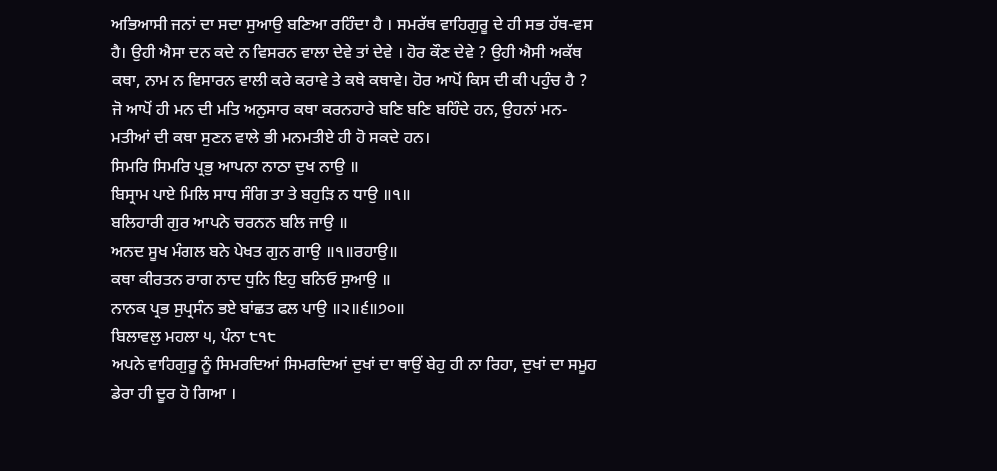ਅਭਿਆਸੀ ਜਨਾਂ ਦਾ ਸਦਾ ਸੁਆਉ ਬਣਿਆ ਰਹਿੰਦਾ ਹੈ । ਸਮਰੱਥ ਵਾਹਿਗੁਰੂ ਦੇ ਹੀ ਸਭ ਹੱਥ-ਵਸ ਹੈ। ਉਹੀ ਐਸਾ ਦਨ ਕਦੇ ਨ ਵਿਸਰਨ ਵਾਲਾ ਦੇਵੇ ਤਾਂ ਦੇਵੇ । ਹੋਰ ਕੌਣ ਦੇਵੇ ? ਉਹੀ ਐਸੀ ਅਕੱਥ ਕਥਾ, ਨਾਮ ਨ ਵਿਸਾਰਨ ਵਾਲੀ ਕਰੇ ਕਰਾਵੇ ਤੇ ਕਥੇ ਕਥਾਵੇ। ਹੋਰ ਆਪੋਂ ਕਿਸ ਦੀ ਕੀ ਪਹੁੰਚ ਹੈ ? ਜੋ ਆਪੋਂ ਹੀ ਮਨ ਦੀ ਮਤਿ ਅਨੁਸਾਰ ਕਥਾ ਕਰਨਹਾਰੇ ਬਣਿ ਬਣਿ ਬਹਿੰਦੇ ਹਨ, ਉਹਨਾਂ ਮਨ-ਮਤੀਆਂ ਦੀ ਕਥਾ ਸੁਣਨ ਵਾਲੇ ਭੀ ਮਨਮਤੀਏ ਹੀ ਹੋ ਸਕਦੇ ਹਨ।
ਸਿਮਰਿ ਸਿਮਰਿ ਪ੍ਰਭੁ ਆਪਨਾ ਨਾਠਾ ਦੁਖ ਨਾਉ ॥
ਬਿਸ੍ਰਾਮ ਪਾਏ ਮਿਲਿ ਸਾਧ ਸੰਗਿ ਤਾ ਤੇ ਬਹੁੜਿ ਨ ਧਾਉ ॥੧॥
ਬਲਿਹਾਰੀ ਗੁਰ ਆਪਨੇ ਚਰਨਨ ਬਲਿ ਜਾਉ ॥
ਅਨਦ ਸੂਖ ਮੰਗਲ ਬਨੇ ਪੇਖਤ ਗੁਨ ਗਾਉ ॥੧॥ਰਹਾਉ॥
ਕਥਾ ਕੀਰਤਨ ਰਾਗ ਨਾਦ ਧੁਨਿ ਇਹੁ ਬਨਿਓ ਸੁਆਉ ॥
ਨਾਨਕ ਪ੍ਰਭ ਸੁਪ੍ਰਸੰਨ ਭਏ ਬਾਂਛਤ ਫਲ ਪਾਉ ॥੨॥੬॥੭੦॥
ਬਿਲਾਵਲੁ ਮਹਲਾ ੫, ਪੰਨਾ ੮੧੮
ਅਪਨੇ ਵਾਹਿਗੁਰੂ ਨੂੰ ਸਿਮਰਦਿਆਂ ਸਿਮਰਦਿਆਂ ਦੁਖਾਂ ਦਾ ਥਾਉਂ ਬੇਹੁ ਹੀ ਨਾ ਰਿਹਾ, ਦੁਖਾਂ ਦਾ ਸਮੂਹ ਡੇਰਾ ਹੀ ਦੂਰ ਹੋ ਗਿਆ ।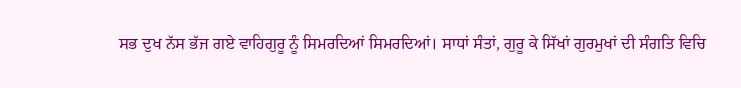ਸਭ ਦੁਖ ਨੱਸ ਭੱਜ ਗਏ ਵਾਹਿਗੁਰੂ ਨੂੰ ਸਿਮਰਦਿਆਂ ਸਿਮਰਦਿਆਂ। ਸਾਧਾਂ ਸੰਤਾਂ, ਗੁਰੂ ਕੇ ਸਿੱਖਾਂ ਗੁਰਮੁਖਾਂ ਦੀ ਸੰਗਤਿ ਵਿਚਿ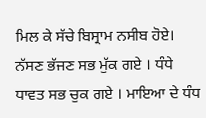ਮਿਲ ਕੇ ਸੱਚੇ ਬਿਸ੍ਰਾਮ ਨਸੀਬ ਹੋਏ। ਨੱਸਣ ਭੱਜਣ ਸਭ ਮੁੱਕ ਗਏ । ਧੰਧੇ ਧਾਵਤ ਸਭ ਚੁਕ ਗਏ । ਮਾਇਆ ਦੇ ਧੰਧ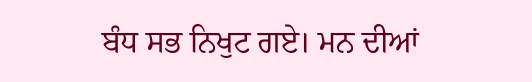ਬੰਧ ਸਭ ਨਿਖੁਟ ਗਏ। ਮਨ ਦੀਆਂ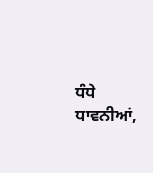ਧੰਧੇ ਧਾਵਨੀਆਂ,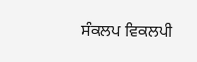ਸੰਕਲਪ ਵਿਕਲਪੀ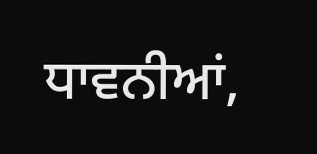ਧਾਵਨੀਆਂ,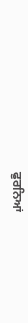ਫੁਰਨਿਆਂ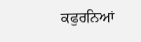ਕਫੁਰਨਿਆਂ